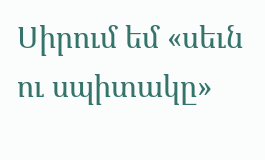Սիրում եմ «սեւն ու սպիտակը»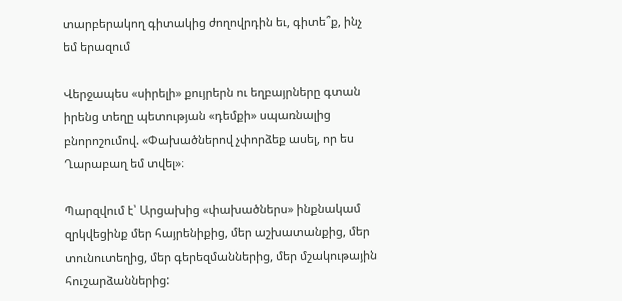տարբերակող գիտակից ժողովրդին եւ, գիտե՞ք, ինչ եմ երազում

Վերջապես «սիրելի» քույրերն ու եղբայրները գտան իրենց տեղը պետության «դեմքի» սպառնալից բնորոշումով. «Փախածներով չփորձեք ասել, որ ես Ղարաբաղ եմ տվել»։

Պարզվում է՝ Արցախից «փախածներս» ինքնակամ զրկվեցինք մեր հայրենիքից, մեր աշխատանքից, մեր տունուտեղից, մեր գերեզմաններից, մեր մշակութային հուշարձաններից: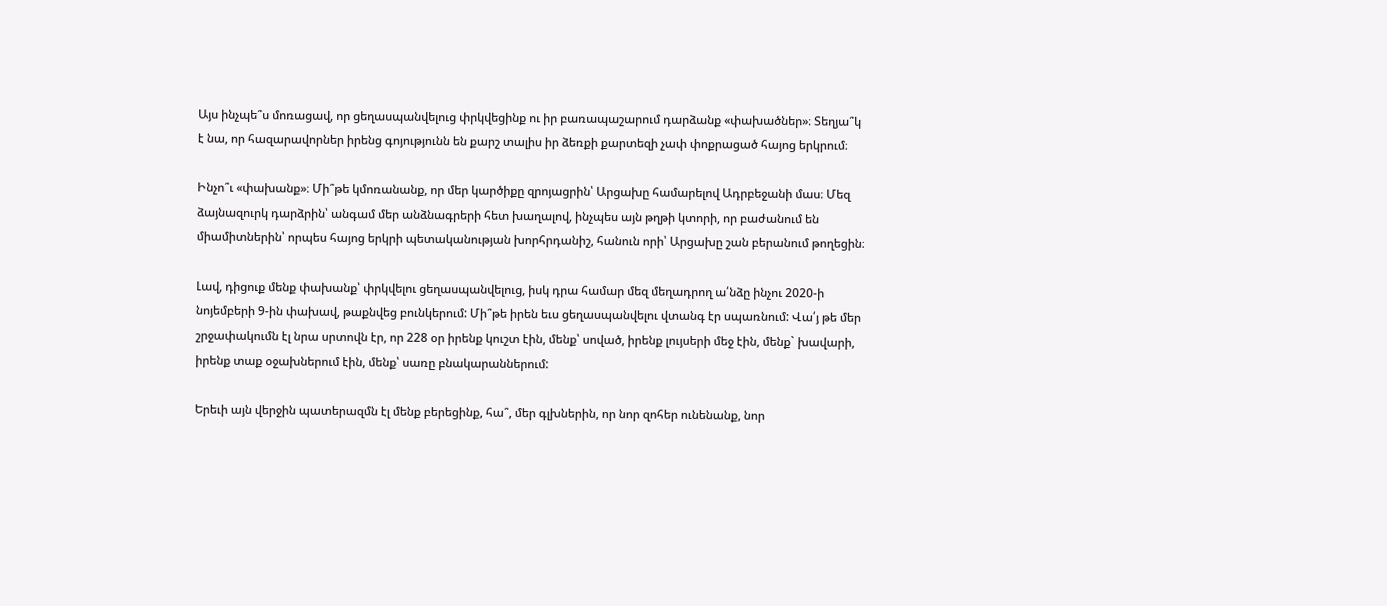Այս ինչպե՞ս մոռացավ, որ ցեղասպանվելուց փրկվեցինք ու իր բառապաշարում դարձանք «փախածներ»։ Տեղյա՞կ է նա, որ հազարավորներ իրենց գոյությունն են քարշ տալիս իր ձեռքի քարտեզի չափ փոքրացած հայոց երկրում։

Ինչո՞ւ «փախանք»։ Մի՞թե կմոռանանք, որ մեր կարծիքը զրոյացրին՝ Արցախը համարելով Ադրբեջանի մաս։ Մեզ ձայնազուրկ դարձրին՝ անգամ մեր անձնագրերի հետ խաղալով, ինչպես այն թղթի կտորի, որ բաժանում են միամիտներին՝ որպես հայոց երկրի պետականության խորհրդանիշ, հանուն որի՝ Արցախը շան բերանում թողեցին։

Լավ, դիցուք մենք փախանք՝ փրկվելու ցեղասպանվելուց, իսկ դրա համար մեզ մեղադրող ա՛նձը ինչու 2020-ի նոյեմբերի 9-ին փախավ, թաքնվեց բունկերում: Մի՞թե իրեն եւս ցեղասպանվելու վտանգ էր սպառնում: Վա՛յ թե մեր շրջափակումն էլ նրա սրտովն էր, որ 228 օր իրենք կուշտ էին, մենք՝ սոված, իրենք լույսերի մեջ էին, մենք` խավարի, իրենք տաք օջախներում էին, մենք՝ սառը բնակարաններում:

Երեւի այն վերջին պատերազմն էլ մենք բերեցինք, հա՞, մեր գլխներին, որ նոր զոհեր ունենանք, նոր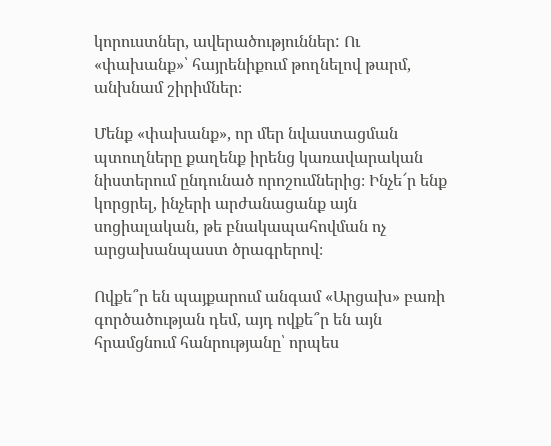կորուստներ, ավերածություններ: Ու «փախանք»՝ հայրենիքում թողնելով թարմ, անխնամ շիրիմներ։

Մենք «փախանք», որ մեր նվաստացման պտուղները քաղենք իրենց կառավարական նիստերում ընդունած որոշումներից։ Ինչե՜ր ենք կորցրել, ինչերի արժանացանք այն սոցիալական, թե բնակապահովման ոչ արցախանպաստ ծրագրերով։

Ովքե՞ր են պայքարում անգամ «Արցախ» բառի գործածության դեմ, այդ ովքե՞ր են այն հրամցնում հանրությանը՝ որպես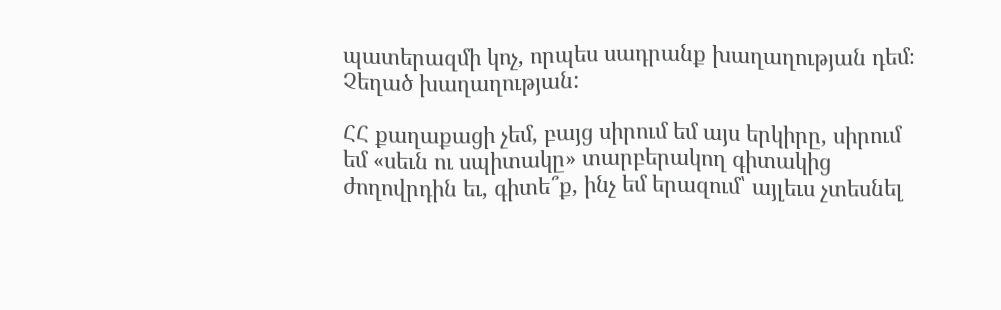պատերազմի կոչ, որպես սադրանք խաղաղության դեմ։ Չեղած խաղաղության:

ՀՀ քաղաքացի չեմ, բայց սիրում եմ այս երկիրը, սիրում եմ «սեւն ու սպիտակը» տարբերակող գիտակից ժողովրդին եւ, գիտե՞ք, ինչ եմ երազում՝ այլեւս չտեսնել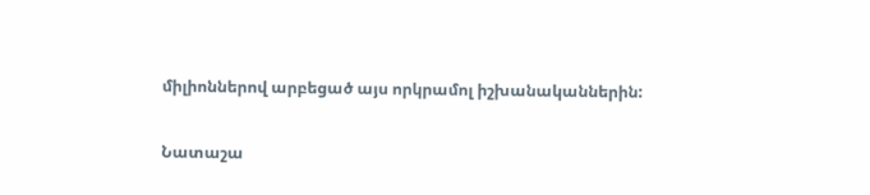միլիոններով արբեցած այս որկրամոլ իշխանականներին:

Նատաշա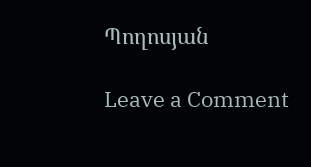Պողոսյան

Leave a Comment